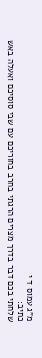מ"ג עמוס ד י
כתיב:
שלחתי בכם דבר בדרך מצרים הרגתי בחרב בחוריכם עם שבי סוסיכם ואעלה באש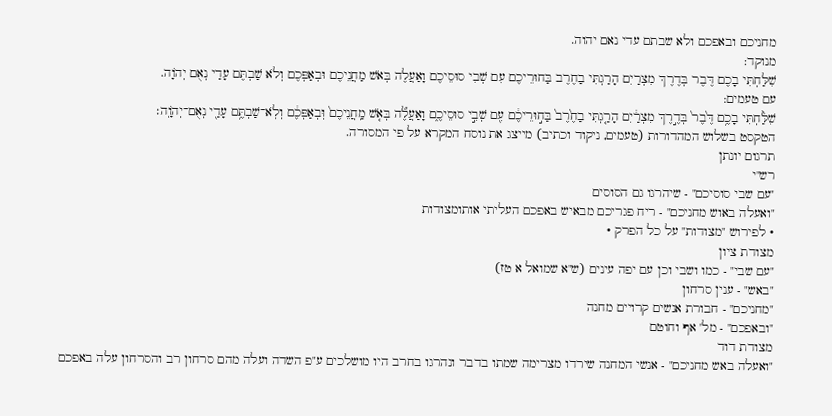מחניכם ובאפכם ולא שבתם עדי נאם יהוה.
מנוקד:
שִׁלַּחְתִּי בָכֶם דֶּבֶר בְּדֶרֶךְ מִצְרַיִם הָרַגְתִּי בַחֶרֶב בַּחוּרֵיכֶם עִם שְׁבִי סוּסֵיכֶם וָאַעֲלֶה בְּאֹשׁ מַחֲנֵיכֶם וּבְאַפְּכֶם וְלֹא שַׁבְתֶּם עָדַי נְאֻם יְהֹוָה.
עם טעמים:
שִׁלַּ֨חְתִּי בָכֶ֥ם דֶּ֙בֶר֙ בְּדֶ֣רֶךְ מִצְרַ֔יִם הָרַ֤גְתִּי בַחֶ֙רֶב֙ בַּח֣וּרֵיכֶ֔ם עִ֖ם שְׁבִ֣י סוּסֵיכֶ֑ם וָאַעֲלֶ֞ה בְּאֹ֤שׁ מַֽחֲנֵיכֶם֙ וּֽבְאַפְּכֶ֔ם וְלֹֽא־שַׁבְתֶּ֥ם עָדַ֖י נְאֻם־יְהֹוָֽה׃
הטקסט בשלוש המהדורות (טעמים, ניקוד וכתיב) מייצג את נוסח המקרא על פי המסורה.
תרגום יונתן
רש"י
"עם שבי סוסיכם" - שיהרגו גם הסוסים
"ואעלה באוש מחניכם" - ריח פגריכם מבאיש באפכם העליתי אותומצודות
• לפירוש "מצודות" על כל הפרק •
מצודת ציון
"עם שבי" - כמו ושבי וכן עם יפה עינים (ש"א שמואל א טז)
"באש" - ענין סרחון
"מחניכם" - חבורת אנשים קרויים מחנה
"ובאפכם" - מל' אף וחוטם
מצודת דוד
"ואעלה באש מחניכם" - אנשי המחנה שירדו מצרימה שמתו בדבר ונהרגו בחרב היו מושלכים ע"פ השדה ועלה מהם סרחון רב והסרחון עלה באפכם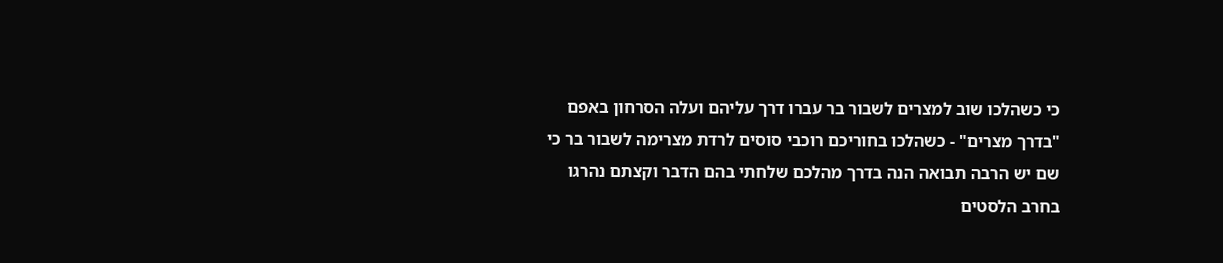כי כשהלכו שוב למצרים לשבור בר עברו דרך עליהם ועלה הסרחון באפם
"בדרך מצרים" - כשהלכו בחוריכם רוכבי סוסים לרדת מצרימה לשבור בר כי שם יש הרבה תבואה הנה בדרך מהלכם שלחתי בהם הדבר וקצתם נהרגו בחרב הלסטים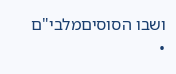ושבו הסוסיםמלבי"ם
•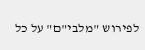לפירוש "מלבי"ם" על כל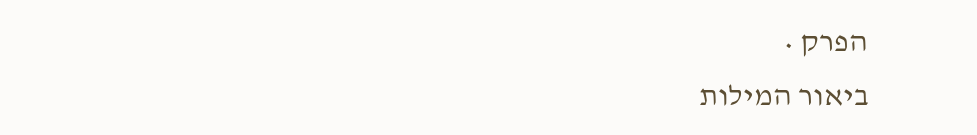הפרק •
ביאור המילות